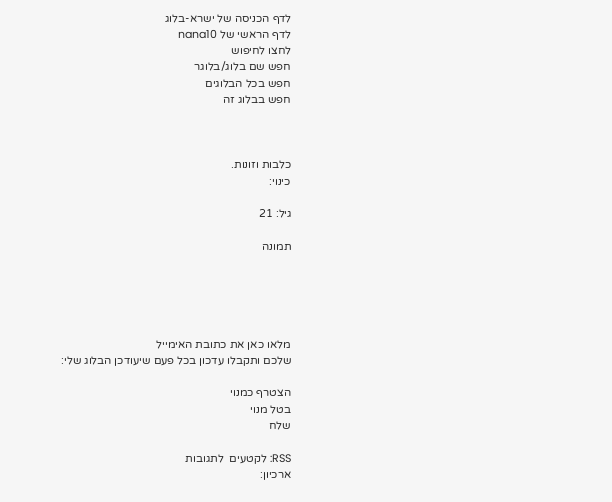לדף הכניסה של ישרא-בלוג
לדף הראשי של nana10
לחצו לחיפוש
חפש שם בלוג/בלוגר
חפש בכל הבלוגים
חפש בבלוג זה



כלבות וזונות.
כינוי:

גיל: 21

תמונה





מלאו כאן את כתובת האימייל
שלכם ותקבלו עדכון בכל פעם שיעודכן הבלוג שלי:

הצטרף כמנוי
בטל מנוי
שלח

RSS: לקטעים  לתגובות
ארכיון: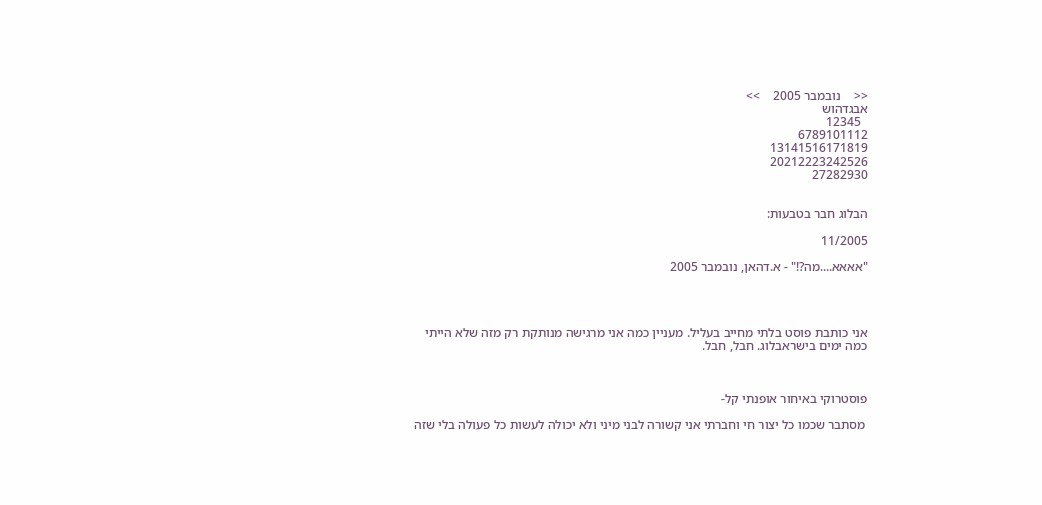<<    נובמבר 2005    >>
אבגדהוש
  12345
6789101112
13141516171819
20212223242526
27282930


הבלוג חבר בטבעות:

11/2005

"אאאא....מה?!" - א.דהאן, נובמבר 2005




אני כותבת פוסט בלתי מחייב בעליל. מעניין כמה אני מרגישה מנותקת רק מזה שלא הייתי כמה ימים בישראבלוג. חבל, חבל.



פוסטרוקי באיחור אופנתי קל-

 מסתבר שכמו כל יצור חי וחברתי אני קשורה לבני מיני ולא יכולה לעשות כל פעולה בלי שזה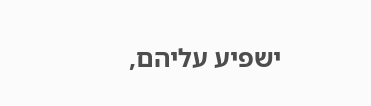ישפיע עליהם,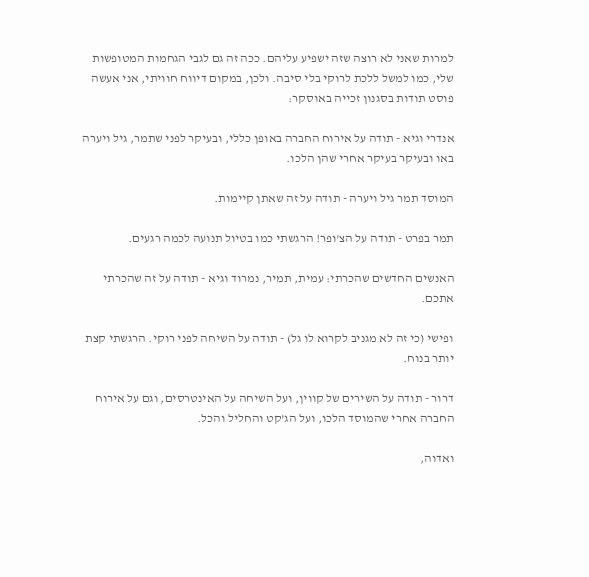למרות שאני לא רוצה שזה ישפיע עליהם. ככה זה גם לגבי הגחמות המטופשות שלי, כמו למשל ללכת לרוקי בלי סיבה. ולכן, במקום דיווח חוויתי, אני אעשה פוסט תודות בסגנון זכייה באוסקר:

אנדרי וגיא - תודה על אירוח החברה באופן כללי, ובעיקר לפני שתמר, גיל ויערה באו ובעיקר בעיקר אחרי שהן הלכו.

המוסד תמר גיל ויערה - תודה על זה שאתן קיימות.

תמר בפרט - תודה על הצ'ופר! הרגשתי כמו בטיול תנועה לכמה רגעים.

האנשים החדשים שהכרתי: עמית, תמיר, נמרוד וגיא - תודה על זה שהכרתי אתכם.

ופישי (כי זה לא מגניב לקרוא לו גל) - תודה על השיחה לפני רוקי. הרגשתי קצת יותר בנוח.

דרור - תודה על השירים של קווין, ועל השיחה על האינטרסים, וגם על אירוח החברה אחרי שהמוסד הלכו, ועל הג'קט והחליל והכל.

ואדוה,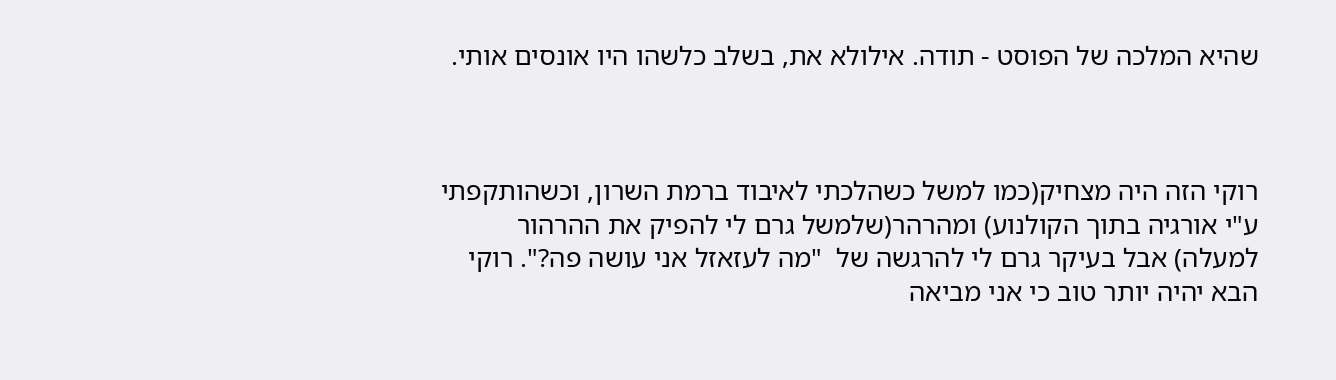שהיא המלכה של הפוסט - תודה. אילולא את, בשלב כלשהו היו אונסים אותי.



רוקי הזה היה מצחיק(כמו למשל כשהלכתי לאיבוד ברמת השרון, וכשהותקפתי ע"י אורגיה בתוך הקולנוע) ומהרהר(שלמשל גרם לי להפיק את ההרהור למעלה) אבל בעיקר גרם לי להרגשה של  "מה לעזאזל אני עושה פה?". רוקי הבא יהיה יותר טוב כי אני מביאה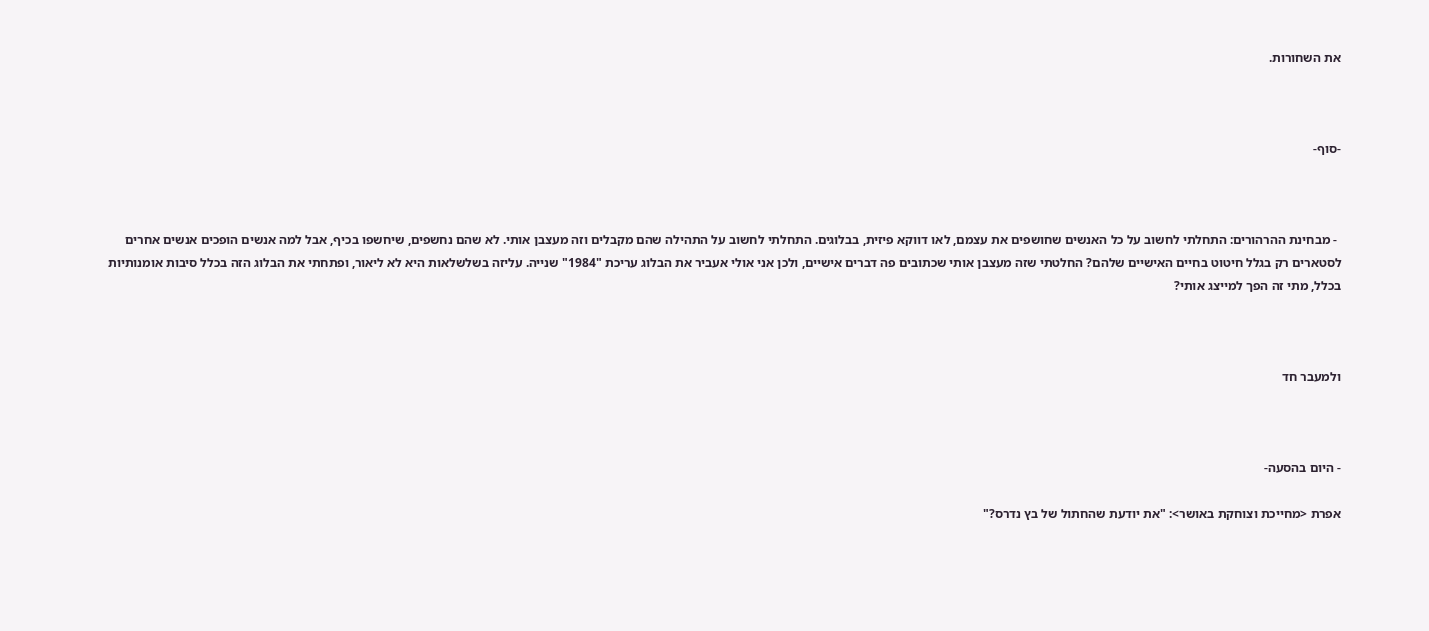את השחורות.



-סוף-



 - מבחינת ההרהורים: התחלתי לחשוב על כל האנשים שחושפים את עצמם, לאו דווקא פיזית, בבלוגים. התחלתי לחשוב על התהילה שהם מקבלים וזה מעצבן אותי. לא שהם נחשפים, שיחשפו בכיף, אבל למה אנשים הופכים אנשים אחרים לסטארים רק בגלל חיטוט בחיים האישיים שלהם? החלטתי שזה מעצבן אותי שכתובים פה דברים אישיים, ולכן אני אולי אעביר את הבלוג עריכת "1984" שנייה. עליזה בשלשלאות היא לא ליאור, ופתחתי את הבלוג הזה בכלל סיבות אומנותיות בכלל, מתי זה הפך למייצג אותי?



ולמעבר חד



- היום בהסעה-

אפרת <מחייכת וצוחקת באושר>: "את יודעת שהחתול של בץ נדרס?"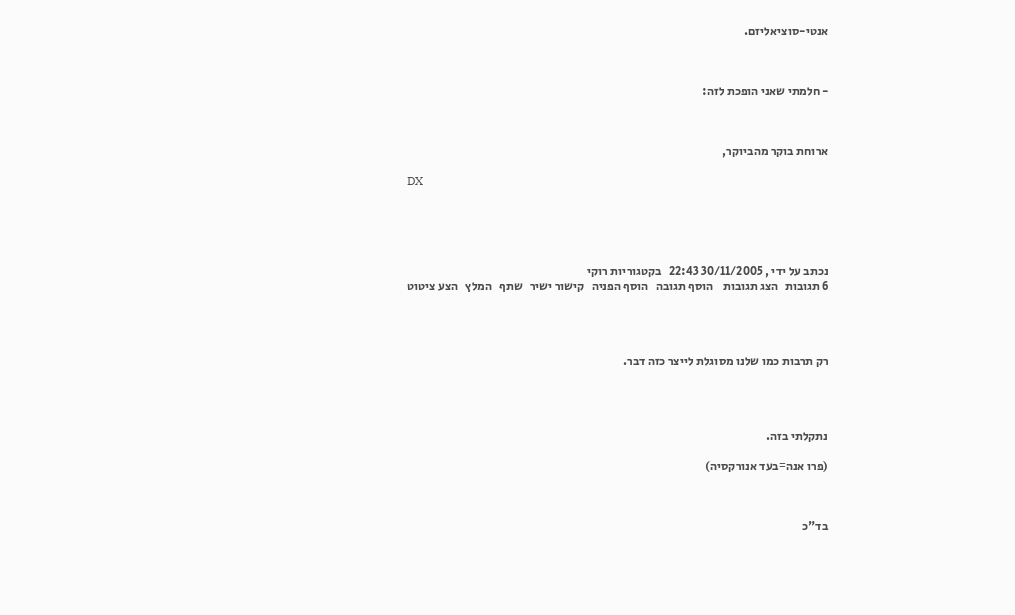אנטי-סוציאליזם.



- חלמתי שאני הופכת לזה:



ארוחת בוקר מהביוקר,

DX





נכתב על ידי , 30/11/2005 22:43   בקטגוריות רוקי
6 תגובות   הצג תגובות    הוסף תגובה   הוסף הפניה   קישור ישיר   שתף   המלץ   הצע ציטוט




רק תרבות כמו שלנו מסוגלת לייצר כזה דבר.




נתקלתי בזה.

(פרו אנה=בעד אנורקסיה)



בד"כ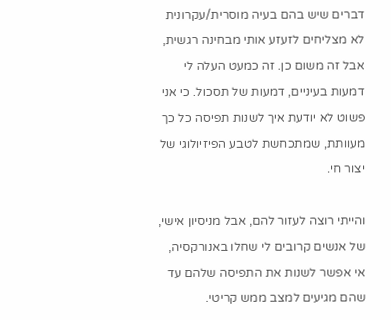דברים שיש בהם בעיה מוסרית/עקרונית לא מצליחים לזעזע אותי מבחינה רגשית, אבל זה משום כן. זה כמעט העלה לי דמעות בעיניים, דמעות של תסכול. כי אני פשוט לא יודעת איך לשנות תפיסה כל כך מעוותת, שמתכחשת לטבע הפיזיולוגי של יצור חי.

והייתי רוצה לעזור להם, אבל מניסיון אישי, של אנשים קרובים לי שחלו באנורקסיה, אי אפשר לשנות את התפיסה שלהם עד שהם מגיעים למצב ממש קריטי.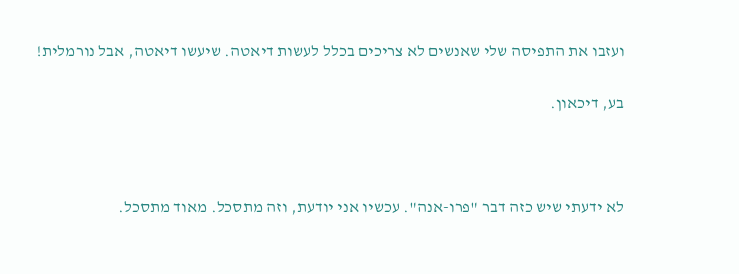ועזבו את התפיסה שלי שאנשים לא צריכים בכלל לעשות דיאטה. שיעשו דיאטה, אבל נורמלית!

בע, דיכאון.



לא ידעתי שיש כזה דבר "פרו-אנה". עכשיו אני יודעת, וזה מתסכל. מאוד מתסכל.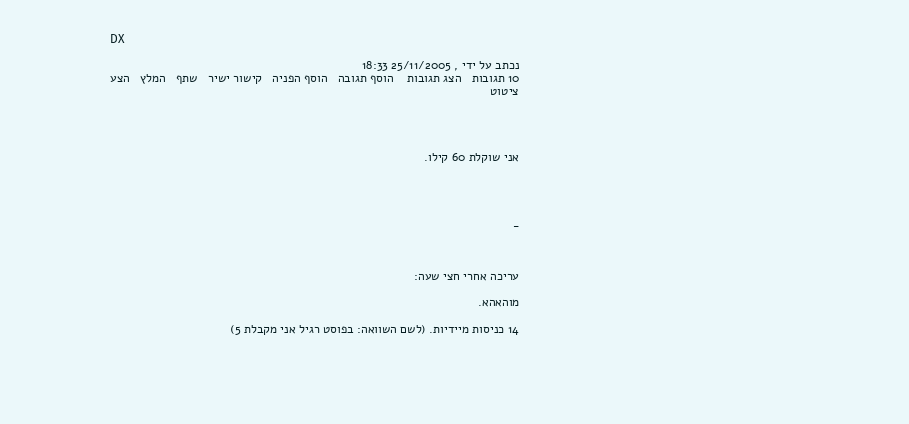DX

נכתב על ידי , 25/11/2005 18:33
10 תגובות   הצג תגובות    הוסף תגובה   הוסף הפניה   קישור ישיר   שתף   המלץ   הצע ציטוט




אני שוקלת 60 קילו.




_



עריכה אחרי חצי שעה:

מוהאהא.

14 כניסות מיידיות. (לשם השוואה: בפוסט רגיל אני מקבלת 5)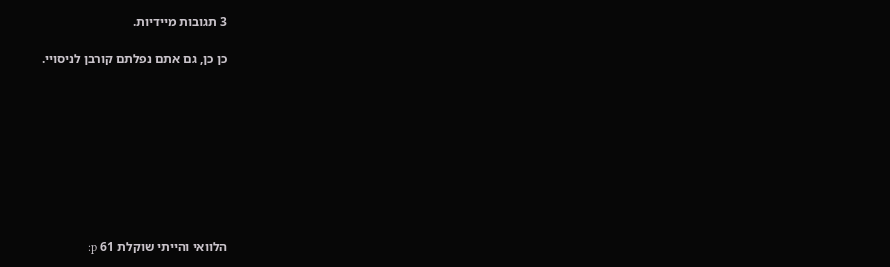3 תגובות מיידיות.

כן כן, גם אתם נפלתם קורבן לניסויי.









הלוואי והייתי שוקלת 61 p: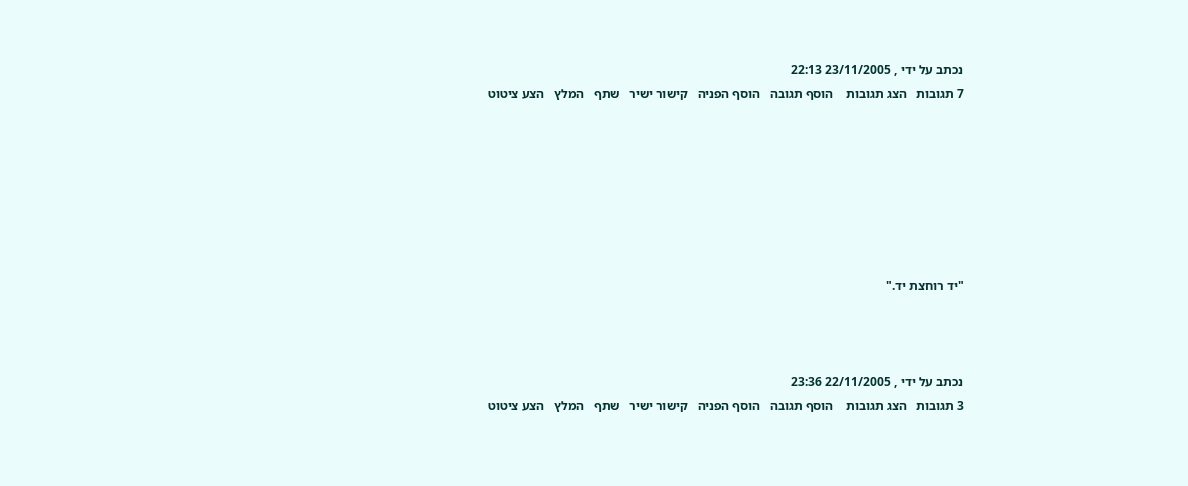נכתב על ידי , 23/11/2005 22:13
7 תגובות   הצג תגובות    הוסף תגובה   הוסף הפניה   קישור ישיר   שתף   המלץ   הצע ציטוט







"יד רוחצת יד."



נכתב על ידי , 22/11/2005 23:36
3 תגובות   הצג תגובות    הוסף תגובה   הוסף הפניה   קישור ישיר   שתף   המלץ   הצע ציטוט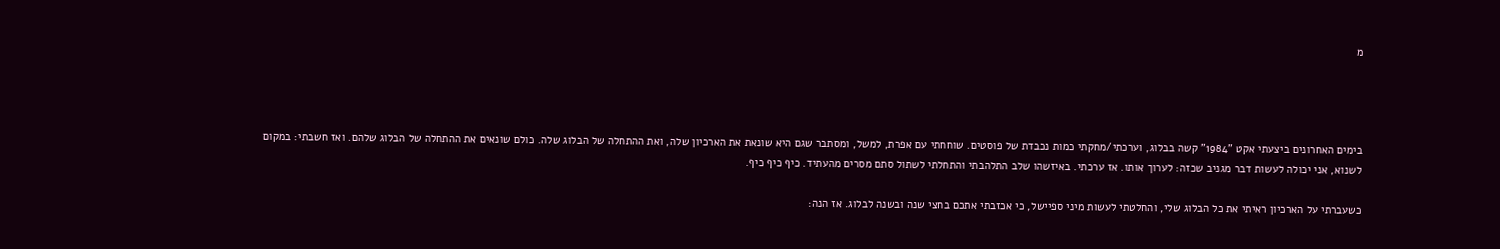מ




בימים האחרונים ביצעתי אקט "1984" קשה בבלוג, וערכתי/מחקתי כמות נכבדת של פוסטים. שוחחתי עם אפרת, למשל, ומסתבר שגם היא שונאת את הארכיון שלה, ואת ההתחלה של הבלוג שלה. כולם שונאים את ההתחלה של הבלוג שלהם. ואז חשבתי: במקום לשנוא, אני יכולה לעשות דבר מגניב שכזה: לערוך אותו. אז ערכתי. באיזשהו שלב התלהבתי והתחלתי לשתול סתם מסרים מהעתיד. כיף כיף כיף.

כשעברתי על הארכיון ראיתי את כל הבלוג שלי, והחלטתי לעשות מיני ספיישל, כי אכזבתי אתכם בחצי שנה ובשנה לבלוג. אז הנה: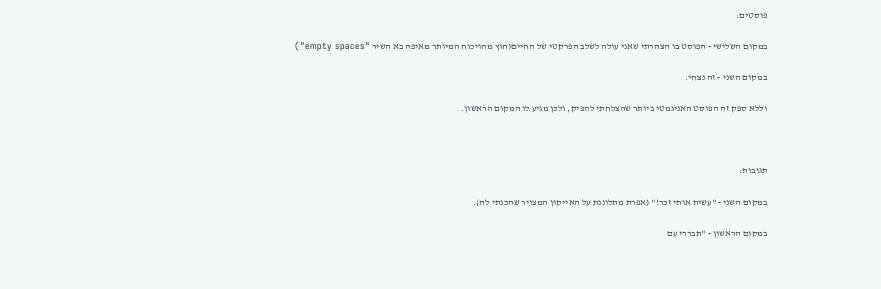פוסטים:

במקום השלישי - הפוסט בו הצהרתי שאני עולה לשלב הפרקטי של החיים(חוץ מהויכוח המיותר מאיפה בא השיר "empty spaces")

במקום השני - זה נצחי.

וללא ספק זה הפוסט האניגמטי ביותר שהצלחתי להפיק, ולכן מגיע לו המקום הראשון.



תגובות:

במקום השני - "עשית אותי זכר!" (אפרת מתלוננת על האייקון המצויר שהכנתי לה).

במקום הראשון - "תבררי עם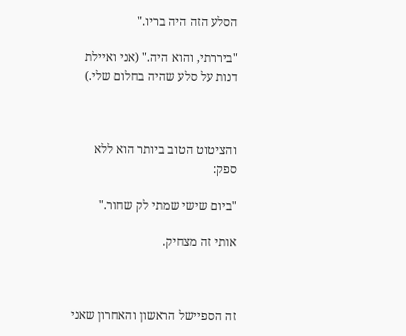הסלע הזה היה בריו."

"ביררתי, והוא היה." (אני ואיילת דנות על סלע שהיה בחלום שלי.)



והציטוט הטוב ביותר הוא ללא ספק:

"ביום שישי שמתי לק שחור."

אותי זה מצחיק.



זה הספיישל הראשון והאחרון שאני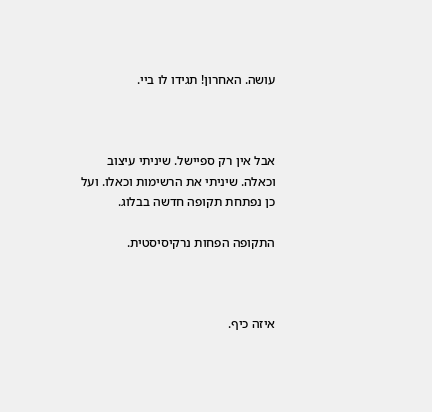עושה. האחרון! תגידו לו ביי.



אבל אין רק ספיישל. שיניתי עיצוב וכאלה. שיניתי את הרשימות וכאלו. ועל כן נפתחת תקופה חדשה בבלוג.

התקופה הפחות נרקיסיסטית.



איזה כיף.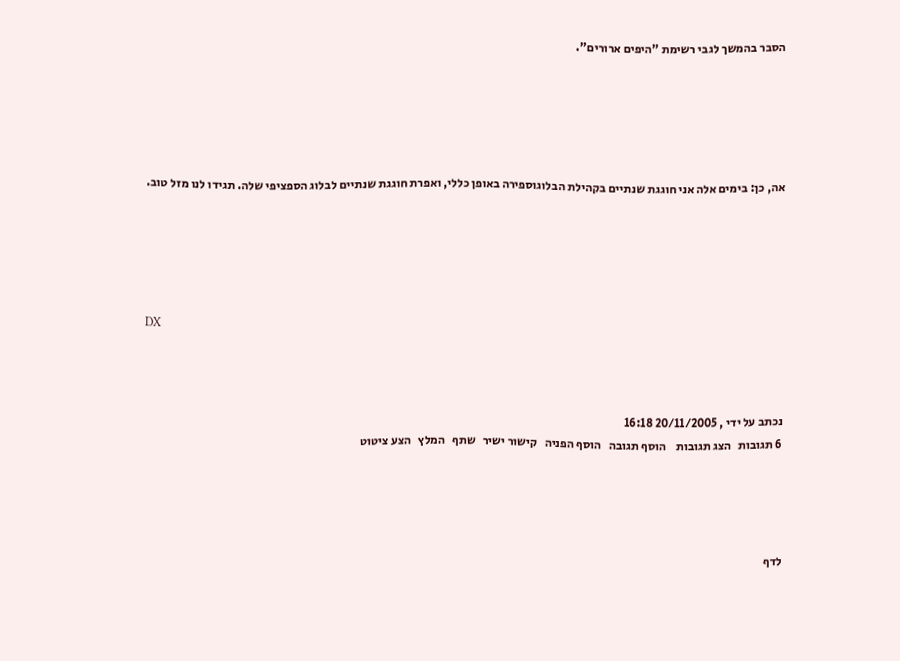הסבר בהמשך לגבי רשימת "היפים ארורים".





אה, כן: בימים אלה אני חוגגת שנתיים בקהילת הבלוגוספירה באופן כללי, ואפרת חוגגת שנתיים לבלוג הספציפי שלה. תגידו לנו מזל טוב.





DX



נכתב על ידי , 20/11/2005 16:18
6 תגובות   הצג תגובות    הוסף תגובה   הוסף הפניה   קישור ישיר   שתף   המלץ   הצע ציטוט




לדף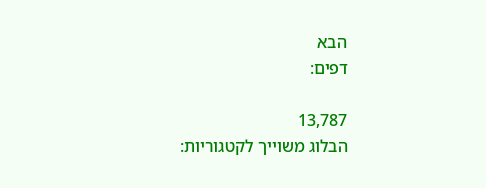הבא
דפים:

13,787
הבלוג משוייך לקטגוריות: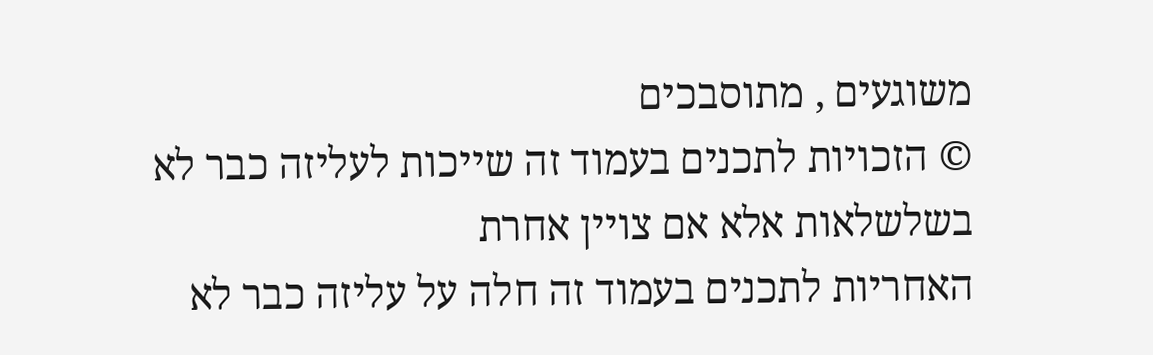משוגעים , מתוסבכים
© הזכויות לתכנים בעמוד זה שייכות לעליזה כבר לא בשלשלאות אלא אם צויין אחרת
האחריות לתכנים בעמוד זה חלה על עליזה כבר לא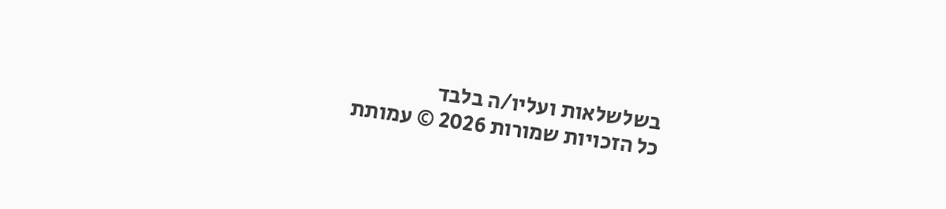בשלשלאות ועליו/ה בלבד
כל הזכויות שמורות 2026 © עמותת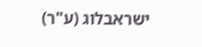ישראבלוג (ע"ר)